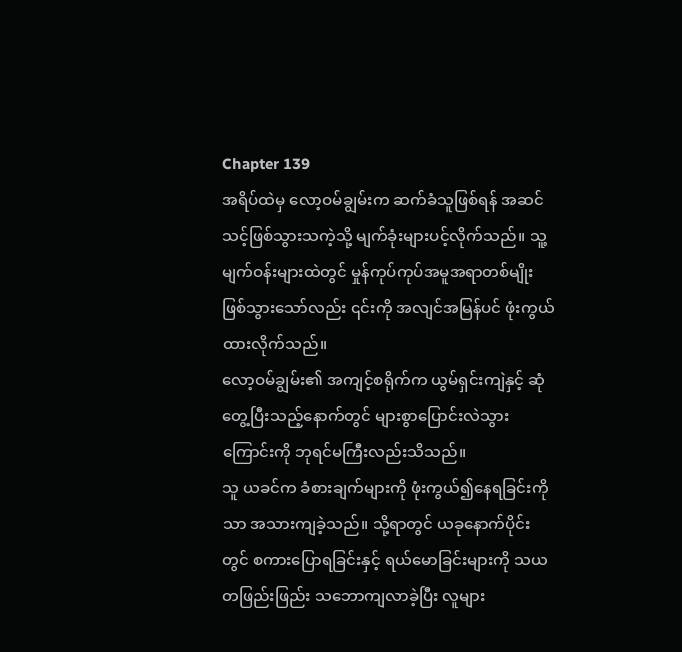Chapter 139
အရိပ်ထဲမှ လော့ဝမ်ချွမ်းက ဆက်ခံသူဖြစ်ရန် အဆင်သင့်ဖြစ်သွားသကဲ့သို့ မျက်ခုံးများပင့်လိုက်သည်။ သူ့မျက်ဝန်းများထဲတွင် မှုန်ကုပ်ကုပ်အမူအရာတစ်မျိုး ဖြစ်သွားသော်လည်း ၎င်းကို အလျင်အမြန်ပင် ဖုံးကွယ်ထားလိုက်သည်။
လော့ဝမ်ချွမ်း၏ အကျင့်စရိုက်က ယွမ်ရှင်းကျဲနှင့် ဆုံတွေ့ပြီးသည့်နောက်တွင် များစွာပြောင်းလဲသွားကြောင်းကို ဘုရင်မကြီးလည်းသိသည်။
သူ ယခင်က ခံစားချက်များကို ဖုံးကွယ်၍နေရခြင်းကိုသာ အသားကျခဲ့သည်။ သို့ရာတွင် ယခုနောက်ပိုင်းတွင် စကားပြောရခြင်းနှင့် ရယ်မောခြင်းများကို သယတဖြည်းဖြည်း သဘောကျလာခဲ့ပြီး လူများ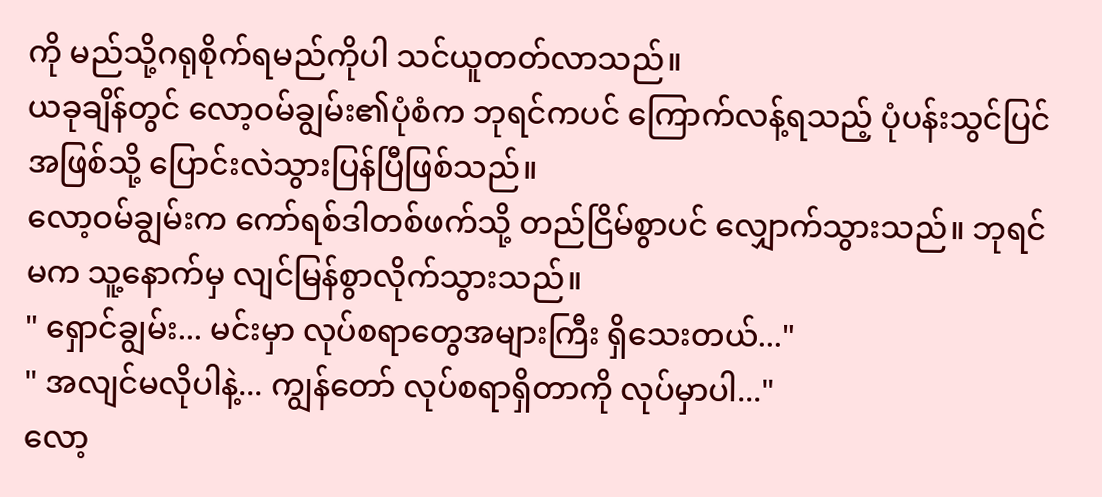ကို မည်သို့ဂရုစိုက်ရမည်ကိုပါ သင်ယူတတ်လာသည်။
ယခုချိန်တွင် လော့ဝမ်ချွမ်း၏ပုံစံက ဘုရင်ကပင် ကြောက်လန့်ရသည့် ပုံပန်းသွင်ပြင်အဖြစ်သို့ ပြောင်းလဲသွားပြန်ပြီဖြစ်သည်။
လော့ဝမ်ချွမ်းက ကော်ရစ်ဒါတစ်ဖက်သို့ တည်ငြိမ်စွာပင် လျှောက်သွားသည်။ ဘုရင်မက သူ့နောက်မှ လျင်မြန်စွာလိုက်သွားသည်။
" ရှောင်ချွမ်း... မင်းမှာ လုပ်စရာတွေအများကြီး ရှိသေးတယ်..."
" အလျင်မလိုပါနဲ့... ကျွန်တော် လုပ်စရာရှိတာကို လုပ်မှာပါ..."
လော့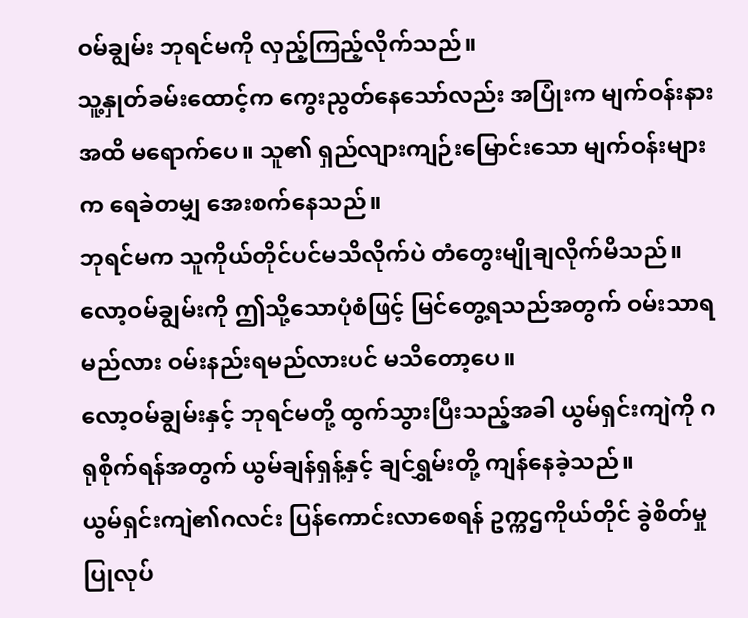ဝမ်ချွမ်း ဘုရင်မကို လှည့်ကြည့်လိုက်သည်။
သူ့နှုတ်ခမ်းထောင့်က ကွေးညွတ်နေသော်လည်း အပြုံးက မျက်ဝန်းနားအထိ မရောက်ပေ။ သူ၏ ရှည်လျားကျဉ်းမြောင်းသော မျက်ဝန်းများက ရေခဲတမျှ အေးစက်နေသည်။
ဘုရင်မက သူကိုယ်တိုင်ပင်မသိလိုက်ပဲ တံတွေးမျိုချလိုက်မိသည်။ လော့ဝမ်ချွမ်းကို ဤသို့သောပုံစံဖြင့် မြင်တွေ့ရသည်အတွက် ဝမ်းသာရမည်လား ဝမ်းနည်းရမည်လားပင် မသိတော့ပေ။
လော့ဝမ်ချွမ်းနှင့် ဘုရင်မတို့ ထွက်သွားပြီးသည့်အခါ ယွမ်ရှင်းကျဲကို ဂရုစိုက်ရန်အတွက် ယွမ်ချန်ရှန့်နှင့် ချင်ရွှမ်းတို့ ကျန်နေခဲ့သည်။
ယွမ်ရှင်းကျဲ၏ဂလင်း ပြန်ကောင်းလာစေရန် ဥက္ကဌကိုယ်တိုင် ခွဲစိတ်မှု ပြုလုပ်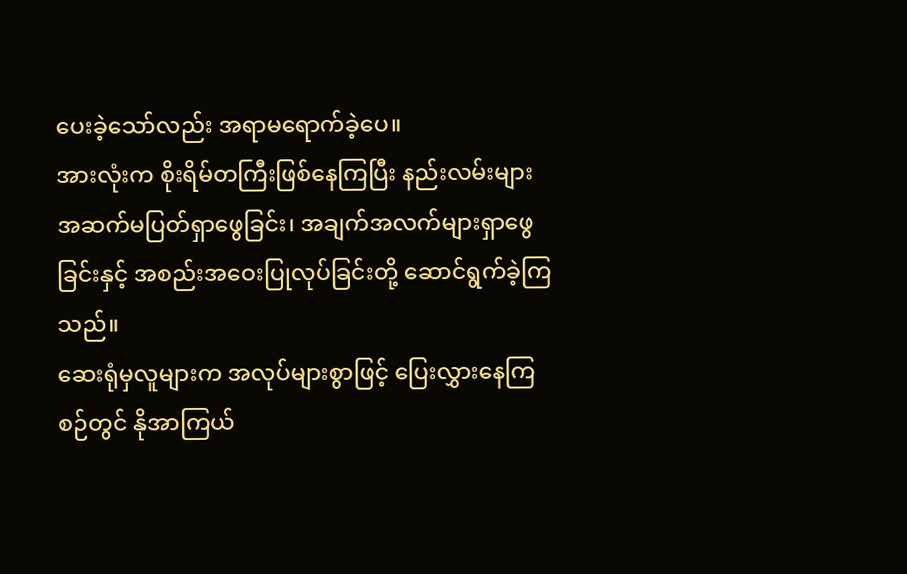ပေးခဲ့သော်လည်း အရာမရောက်ခဲ့ပေ။
အားလုံးက စိုးရိမ်တကြီးဖြစ်နေကြပြီး နည်းလမ်းများ အဆက်မပြတ်ရှာဖွေခြင်း၊ အချက်အလက်များရှာဖွေခြင်းနှင့် အစည်းအဝေးပြုလုပ်ခြင်းတို့ ဆောင်ရွက်ခဲ့ကြသည်။
ဆေးရုံမှလူများက အလုပ်များစွာဖြင့် ပြေးလွှားနေကြစဉ်တွင် နိုအာကြယ်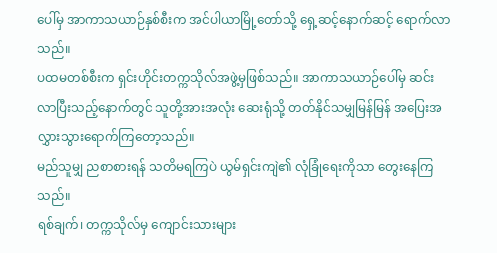ပေါ်မှ အာကာသယာဉ်နှစ်စီးက အင်ပါယာမြို့တော်သို့ ရှေ့ဆင့်နောက်ဆင့် ရောက်လာသည်။
ပထမတစ်စီးက ရှင်းဟိုင်းတက္ကသိုလ်အဖွဲ့မှဖြစ်သည်။ အာကာသယာဉ်ပေါ်မှ ဆင်းလာပြီးသည့်နောက်တွင် သူတို့အားအလုံး ဆေးရုံသို့ တတ်နိုင်သမျှမြန်မြန် အပြေးအလွှားသွားရောက်ကြတော့သည်။
မည်သူမျှ ညစာစားရန် သတိမရကြပဲ ယွမ်ရှင်းကျဲ၏ လုံခြုံရေးကိုသာ တွေးနေကြသည်။
ရစ်ချက်၊ တက္ကသိုလ်မှ ကျောင်းသားများ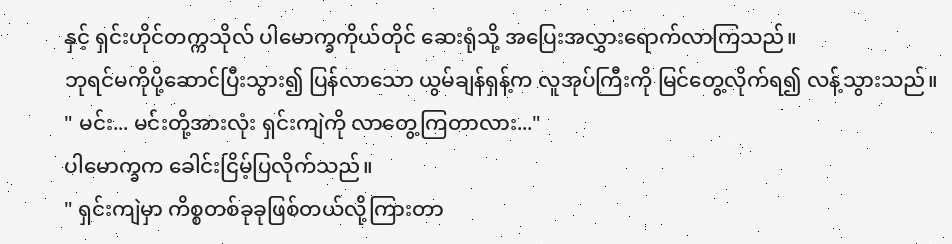နှင့် ရှင်းဟိုင်တက္ကသိုလ် ပါမောက္ခကိုယ်တိုင် ဆေးရုံသို့ အပြေးအလွှားရောက်လာကြသည်။
ဘုရင်မကိုပို့ဆောင်ပြီးသွား၍ ပြန်လာသော ယွမ်ချန်ရှန့်က လူအုပ်ကြီးကို မြင်တွေ့လိုက်ရ၍ လန့်သွားသည်။
" မင်း... မင်းတို့အားလုံး ရှင်းကျဲကို လာတွေ့ကြတာလား..."
ပါမောက္ခက ခေါင်းငြိမ့်ပြလိုက်သည်။
" ရှင်းကျဲမှာ ကိစ္စတစ်ခုခုဖြစ်တယ်လို့ကြားတာ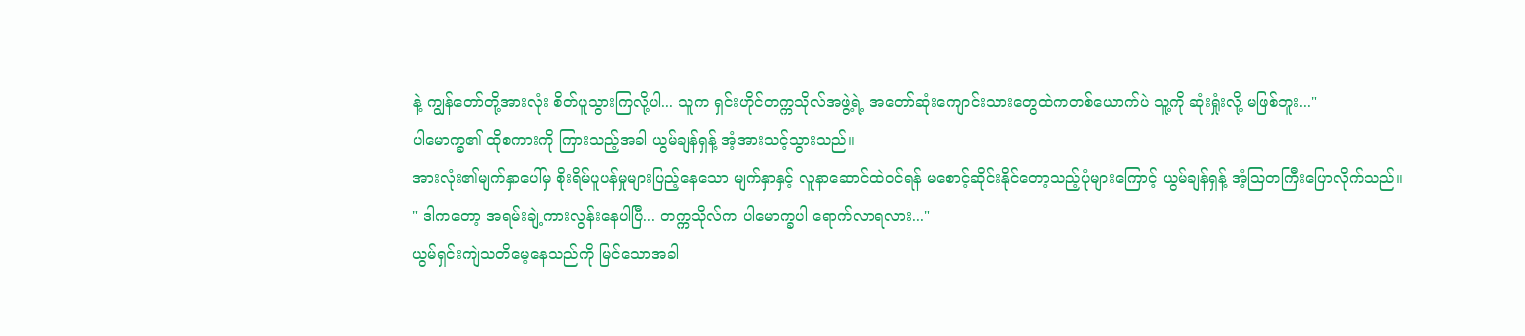နဲ့ ကျွန်တော်တို့အားလုံး စိတ်ပူသွားကြလို့ပါ... သူက ရှင်းဟိုင်တက္ကသိုလ်အဖွဲ့ရဲ့ အတော်ဆုံးကျောင်းသားတွေထဲကတစ်ယောက်ပဲ သူ့ကို ဆုံးရှုံးလို့ မဖြစ်ဘူး..."
ပါမောက္ခ၏ ထိုစကားကို ကြားသည့်အခါ ယွမ်ချန်ရှန့် အံ့အားသင့်သွားသည်။
အားလုံး၏မျက်နှာပေါ်မှ စိုးရိမ်ပူပန်မှုများပြည့်နေသော မျက်နှာနှင့် လူနာဆောင်ထဲဝင်ရန် မစောင့်ဆိုင်းနိုင်တော့သည့်ပုံများကြောင့် ယွမ်ချန်ရှန့် အံ့ဩတကြီးပြောလိုက်သည်။
" ဒါကတော့ အရမ်းချဲ့ကားလွန်းနေပါပြီ... တက္ကသိုလ်က ပါမောက္ခပါ ရောက်လာရလား..."
ယွမ်ရှင်းကျဲသတိမေ့နေသည်ကို မြင်သောအခါ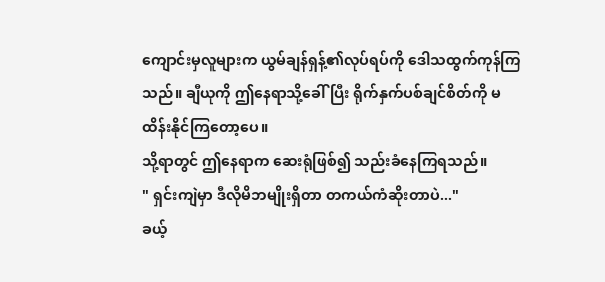ကျောင်းမှလူများက ယွမ်ချန်ရှန့်၏လုပ်ရပ်ကို ဒေါသထွက်ကုန်ကြသည်။ ချီယုကို ဤနေရာသို့ခေါ်ပြီး ရိုက်နှက်ပစ်ချင်စိတ်ကို မထိန်းနိုင်ကြတော့ပေ။
သို့ရာတွင် ဤနေရာက ဆေးရုံဖြစ်၍ သည်းခံနေကြရသည်။
" ရှင်းကျဲမှာ ဒီလိုမိဘမျိုးရှိတာ တကယ်ကံဆိုးတာပဲ..."
ခယ့်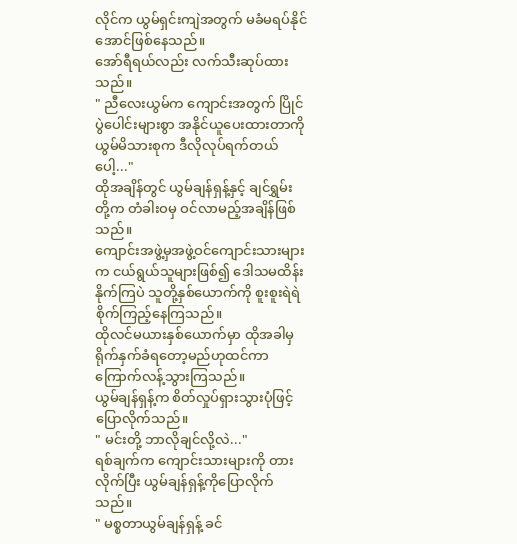လိုင်က ယွမ်ရှင်းကျဲအတွက် မခံမရပ်နိုင်အောင်ဖြစ်နေသည်။
အော်ရီရယ်လည်း လက်သီးဆုပ်ထားသည်။
" ညီလေးယွမ်က ကျောင်းအတွက် ပြိုင်ပွဲပေါင်းများစွာ အနိုင်ယူပေးထားတာကို ယွမ်မိသားစုက ဒီလိုလုပ်ရက်တယ်ပေါ့..."
ထိုအချိန်တွင် ယွမ်ချန်ရှန့်နှင့် ချင်ရွှမ်းတို့က တံခါးဝမှ ဝင်လာမည့်အချိန်ဖြစ်သည်။
ကျောင်းအဖွဲ့မှအဖွဲ့ဝင်ကျောင်းသားများက ငယ်ရွယ်သူများဖြစ်၍ ဒေါသမထိန်းနိုက်ကြပဲ သူတို့နှစ်ယောက်ကို စူးစူးရဲရဲစိုက်ကြည့်နေကြသည်။
ထိုလင်မယားနှစ်ယောက်မှာ ထိုအခါမှ ရိုက်နှက်ခံရတော့မည်ဟုထင်ကာ ကြောက်လန့်သွားကြသည်။
ယွမ်ချန်ရှန့်က စိတ်လှုပ်ရှားသွားပုံဖြင့် ပြောလိုက်သည်။
" မင်းတို့ ဘာလိုချင်လို့လဲ..."
ရစ်ချက်က ကျောင်းသားများကို တားလိုက်ပြီး ယွမ်ချန်ရှန့်ကိုပြောလိုက်သည်။
" မစ္စတာယွမ်ချန်ရှန့် ခင်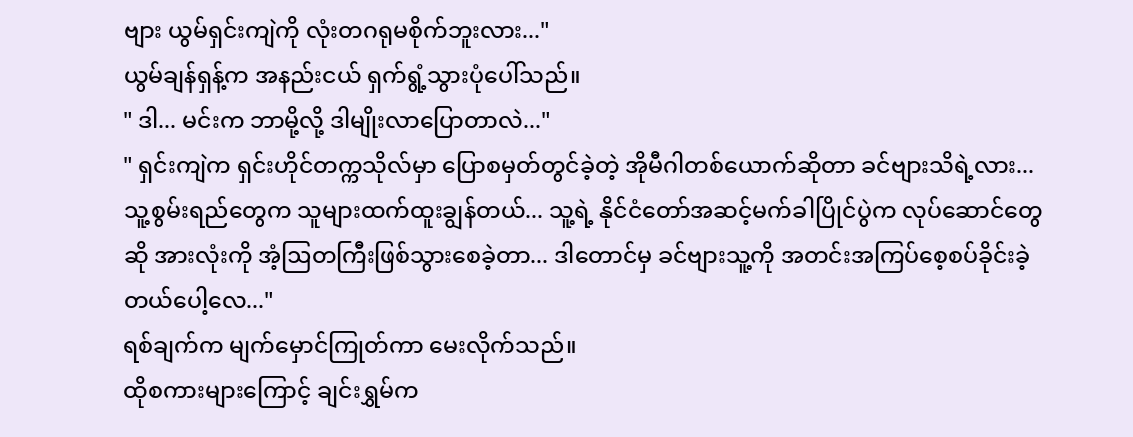ဗျား ယွမ်ရှင်းကျဲကို လုံးတဂရုမစိုက်ဘူးလား..."
ယွမ်ချန်ရှန့်က အနည်းငယ် ရှက်ရွံ့သွားပုံပေါ်သည်။
" ဒါ... မင်းက ဘာမို့လို့ ဒါမျိုးလာပြောတာလဲ..."
" ရှင်းကျဲက ရှင်းဟိုင်တက္ကသိုလ်မှာ ပြောစမှတ်တွင်ခဲ့တဲ့ အိုမီဂါတစ်ယောက်ဆိုတာ ခင်ဗျားသိရဲ့လား... သူ့စွမ်းရည်တွေက သူများထက်ထူးချွန်တယ်... သူ့ရဲ့ နိုင်ငံတော်အဆင့်မက်ခါပြိုင်ပွဲက လုပ်ဆောင်တွေဆို အားလုံးကို အံ့ဩတကြီးဖြစ်သွားစေခဲ့တာ... ဒါတောင်မှ ခင်ဗျားသူ့ကို အတင်းအကြပ်စေ့စပ်ခိုင်းခဲ့တယ်ပေါ့လေ..."
ရစ်ချက်က မျက်မှောင်ကြုတ်ကာ မေးလိုက်သည်။
ထိုစကားများကြောင့် ချင်းရွှမ်က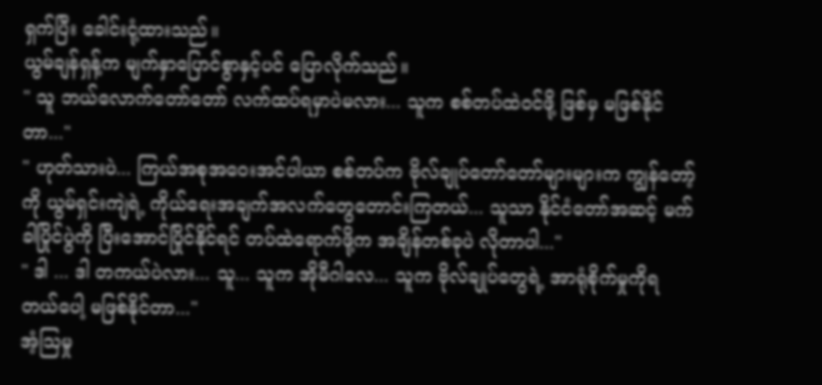ရှက်ပြီး ခေါင်းငုံ့ထားသည်။
ယွမ်ချန်ရှန့်က မျက်နှာပြောင်စွာနှင့်ပင် ပြောလိုက်သည်။
" သူ ဘယ်လောက်တော်တော် လက်ထပ်ရမှာပဲမလား... သူက စစ်တပ်ထဲဝင်ဖို့ ဖြစ်မှ မဖြစ်နိုင်တာ..."
" ဟုတ်သားပဲ... ကြယ်အစုအဝေးအင်ပါယာ စစ်တပ်က ဗိုလ်ချုပ်တော်တော်များများက ကျွန်တော့်ကို ယွမ်ရှင်းကျဲရဲ့ ကိုယ်ရေးအချက်အလက်တွေတောင်းကြတယ်... သူသာ နိုင်ငံတော်အဆင့် မက်ခါပြိုင်ပွဲကို ပြီးအောင်ပြိုင်နိုင်ရင် တပ်ထဲရောက်ဖို့က အချိန်တစ်ခုပဲ လိုတာပါ..."
" ဒါ ... ဒါ တကယ်ပဲလား... သူ... သူက အိုမီဂါလေ... သူက ဗိုလ်ချုပ်တွေရဲ့ အာရုံစိုက်မှုကိုရတယ်ပေါ့ မဖြစ်နိုင်တာ..."
အံ့ဩမှု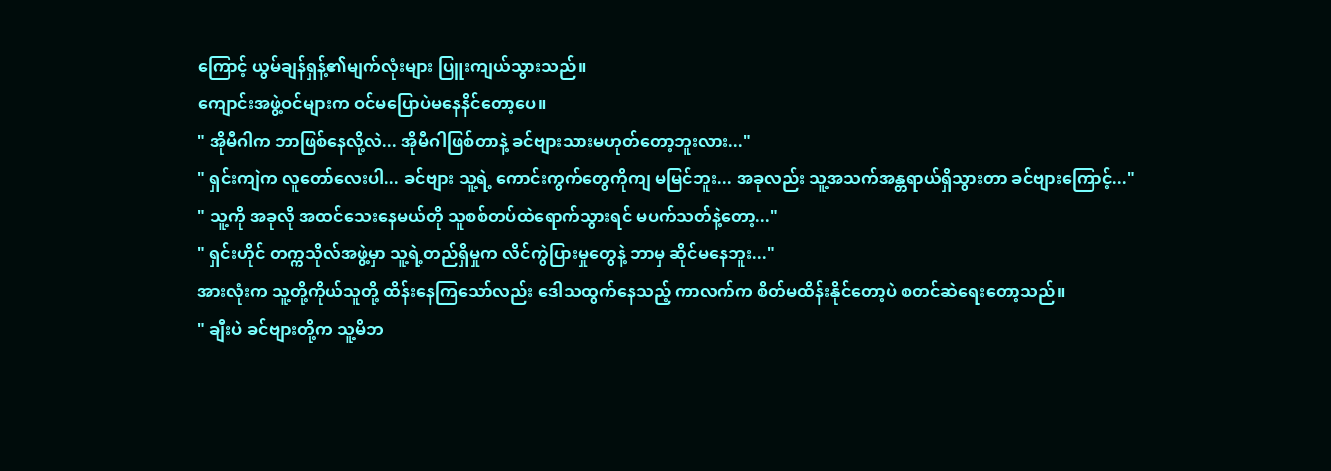ကြောင့် ယွမ်ချန်ရှန့်၏မျက်လုံးများ ပြူးကျယ်သွားသည်။
ကျောင်းအဖွဲ့ဝင်များက ဝင်မပြောပဲမနေနိင်တော့ပေ။
" အိုမီဂါက ဘာဖြစ်နေလို့လဲ... အိုမီဂါဖြစ်တာနဲ့ ခင်ဗျားသားမဟုတ်တော့ဘူးလား..."
" ရှင်းကျဲက လူတော်လေးပါ... ခင်ဗျား သူ့ရဲ့ ကောင်းကွက်တွေကိုကျ မမြင်ဘူး... အခုလည်း သူ့အသက်အန္တရာယ်ရှိသွားတာ ခင်ဗျားကြောင့်..."
" သူ့ကို အခုလို အထင်သေးနေမယ်တို သူစစ်တပ်ထဲရောက်သွားရင် မပက်သတ်နဲ့တော့..."
" ရှင်းဟိုင် တက္ကသိုလ်အဖွဲ့မှာ သူ့ရဲ့တည်ရှိမှုက လိင်ကွဲပြားမှုတွေနဲ့ ဘာမှ ဆိုင်မနေဘူး..."
အားလုံးက သူ့တို့ကိုယ်သူတို့ ထိန်းနေကြသော်လည်း ဒေါသထွက်နေသည့် ကာလက်က စိတ်မထိန်းနိုင်တော့ပဲ စတင်ဆဲရေးတော့သည်။
" ချီးပဲ ခင်ဗျားတို့က သူ့မိဘ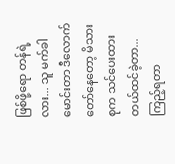ဖြစ်ဖို့ရော တန်ရဲ့လား... သူ မက်ခါမောင်းတာ ဒီလောက်တော်နေတော့ မိသားစုက သင်ပေးထားတယ်ထင်ခဲ့တာ... ကြည့်ရတာ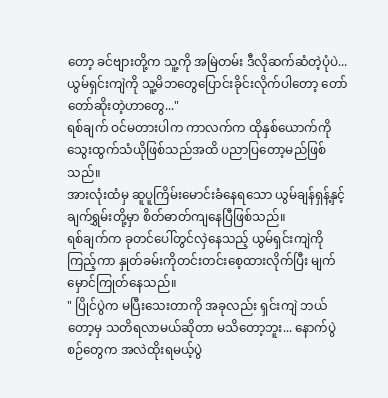တော့ ခင်ဗျားတို့က သူ့ကို အမြဲတမ်း ဒီလိုဆက်ဆံတဲ့ပုံပဲ... ယွမ်ရှင်းကျဲကို သူ့မိဘတွေပြောင်းခိုင်းလိုက်ပါတော့ တော်တော်ဆိုးတဲ့ဟာတွေ..."
ရစ်ချက် ဝင်မတားပါက ကာလက်က ထိုနှစ်ယောက်ကို သွေးထွက်သံယိုဖြစ်သည်အထိ ပညာပြတော့မည်ဖြစ်သည်။
အားလုံးထံမှ ဆူပူကြိမ်းမောင်းခံနေရသော ယွမ်ချန်ရှန့်နှင့် ချက်ရွှမ်းတို့မှာ စိတ်ဓာတ်ကျနေပြီဖြစ်သည်။
ရစ်ချက်က ခုတင်ပေါ်တွင်လှဲနေသည့် ယွမ်ရှင်းကျဲကိုကြည့်ကာ နှုတ်ခမ်းကိုတင်းတင်းစေ့ထားလိုက်ပြီး မျက်မှောင်ကြုတ်နေသည်။
" ပြိုင်ပွဲက မပြီးသေးတာကို အခုလည်း ရှင်းကျဲ ဘယ်တော့မှ သတိရလာမယ်ဆိုတာ မသိတော့ဘူး... နောက်ပွဲစဉ်တွေက အလဲထိုးရမယ့်ပွဲ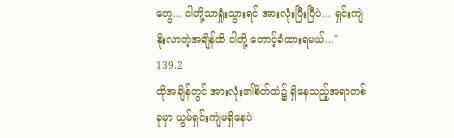တွေ... ငါတို့သာရှုံးသွားရင် အားလုံးပြီးပြီပဲ... ရှင်းကျဲနိုးလာတဲ့အချိန်ထိ ငါတို့ တောင့်ခံထားရမယ်..."
139.2
ထိုအချိန်တွင် အားလုံး၏စိတ်ထဲ၌ ရှိနေသည့်အရာတစ်ခုမှာ ယွမ်ရှင်းကျဲမရှိနေပဲ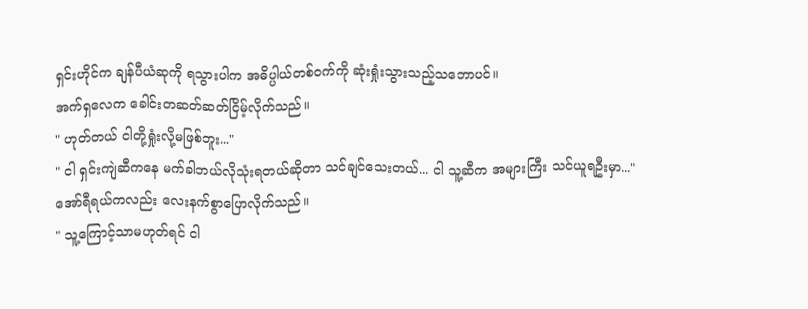ရှင်းဟိုင်က ချန်ပီယံဆုကို ရသွားပါက အဓိပ္ပါယ်တစ်ဝက်ကို ဆုံးရှုံးသွားသည့်သဘောပင်။
အက်ရှလေက ခေါင်းတဆတ်ဆတ်ငြိမ့်လိုက်သည်။
" ဟုတ်တယ် ငါတို့ရှုံးလို့မဖြစ်ဘူး..."
" ငါ ရှင်းကျဲဆီကနေ မက်ခါဘယ်လိုသုံးရတယ်ဆိုတာ သင်ချင်သေးတယ်... ငါ သူ့ဆီက အများကြီး သင်ယူရဦးမှာ..."
အော်ရီရယ်ကလည်း လေးနက်စွာပြောလိုက်သည်။
" သူ့ကြောင့်သာမဟုတ်ရင် ငါ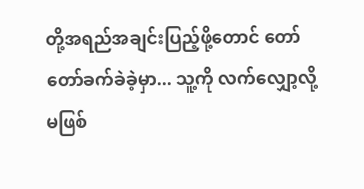တို့အရည်အချင်းပြည့်ဖို့တောင် တော်တော်ခက်ခဲခဲ့မှာ... သူ့ကို လက်လျှော့လို့မဖြစ်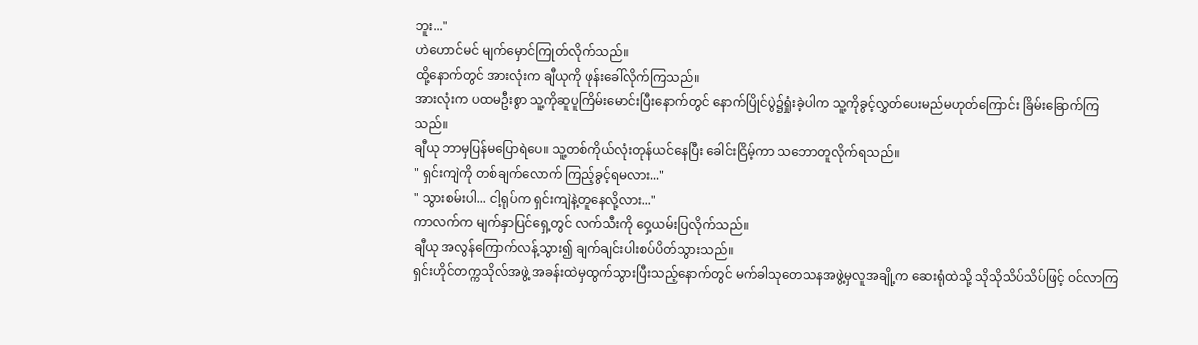ဘူး..."
ဟဲဟောင်မင် မျက်မှောင်ကြုတ်လိုက်သည်။
ထို့နောက်တွင် အားလုံးက ချီယုကို ဖုန်းခေါ်လိုက်ကြသည်။
အားလုံးက ပထမဦးစွာ သူ့ကိုဆူပူကြိမ်းမောင်းပြီးနောက်တွင် နောက်ပြိုင်ပွဲ၌ရှုံးခဲ့ပါက သူ့ကိုခွင့်လွှတ်ပေးမည်မဟုတ်ကြောင်း ခြိမ်းခြောက်ကြသည်။
ချီယု ဘာမှပြန်မပြောရဲပေ။ သူ့တစ်ကိုယ်လုံးတုန်ယင်နေပြီး ခေါင်းငြိမ့်ကာ သဘောတူလိုက်ရသည်။
" ရှင်းကျဲကို တစ်ချက်လောက် ကြည့်ခွင့်ရမလား..."
" သွားစမ်းပါ... ငါ့ရုပ်က ရှင်းကျဲနဲ့တူနေလို့လား..."
ကာလက်က မျက်နှာပြင်ရှေ့တွင် လက်သီးကို ဝှေ့ယမ်းပြလိုက်သည်။
ချီယု အလွန်ကြောက်လန့်သွား၍ ချက်ချင်းပါးစပ်ပိတ်သွားသည်။
ရှင်းဟိုင်တက္ကသိုလ်အဖွဲ့ အခန်းထဲမှထွက်သွားပြီးသည့်နောက်တွင် မက်ခါသုတေသနအဖွဲ့မှလူအချို့က ဆေးရုံထဲသို့ သိုသိုသိပ်သိပ်ဖြင့် ဝင်လာကြ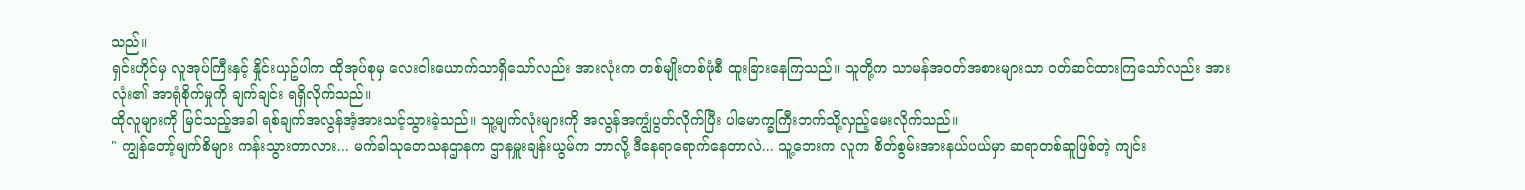သည်။
ရှင်းဟိုင်မှ လူအုပ်ကြီးနှင့် နှိုင်းယှဥ်ပါက ထိုအုပ်စုမှ လေးငါးယောက်သာရှိသော်လည်း အားလုံးက တစ်မျိုးတစ်ဖုံစီ ထူးခြားနေကြသည်။ သူတို့က သာမန်အဝတ်အစားများသာ ဝတ်ဆင်ထားကြသော်လည်း အားလုံး၏ အာရုံစိုက်မှုကို ချက်ချင်း ရရှိလိုက်သည်။
ထိုလူများကို မြင်သည့်အခါ ရစ်ချက်အလွန်အံ့အားသင့်သွားခဲ့သည်။ သူ့မျက်လုံးများကို အလွန်အကျွံပွတ်လိုက်ပြီး ပါမောက္ခကြီးဘက်သို့လှည့်မေးလိုက်သည်။
" ကျွန်တော့်မျက်စိများ ကန်းသွားတာလား... မက်ခါသုတေသနဌာနက ဌာနမှူးချန်းယွမ်က ဘာလို့ ဒီနေရာရောက်နေတာလဲ... သူ့ဘေးက လူက စိတ်စွမ်းအားနယ်ပယ်မှာ ဆရာတစ်ဆူဖြစ်တဲ့ ကျင်း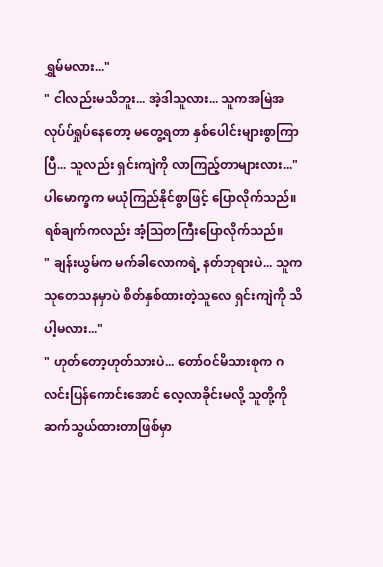ရွှမ်မလား..."
" ငါလည်းမသိဘူး... အဲ့ဒါသူလား... သူကအမြဲအလုပ်ပ်ရှုပ်နေတော့ မတွေ့ရတာ နှစ်ပေါင်းများစွာကြာပြီ... သူလည်း ရှင်းကျဲကို လာကြည့်တာများလား..."
ပါမောက္ခက မယုံကြည်နိုင်စွာဖြင့် ပြောလိုက်သည်။
ရစ်ချက်ကလည်း အံ့ဩတကြီးပြောလိုက်သည်။
" ချန်းယွမ်က မက်ခါလောကရဲ့ နတ်ဘုရားပဲ... သူက သုတေသနမှာပဲ စိတ်နှစ်ထားတဲ့သူလေ ရှင်းကျဲကို သိပါ့မလား..."
" ဟုတ်တော့ဟုတ်သားပဲ... တော်ဝင်မိသားစုက ဂလင်းပြန်ကောင်းအောင် လေ့လာခိုင်းမလို့ သူတို့ကိုဆက်သွယ်ထားတာဖြစ်မှာ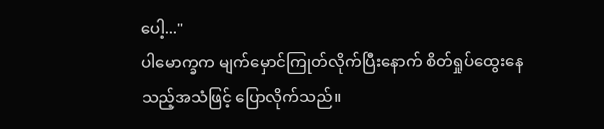ပေါ့..."
ပါမောက္ခက မျက်မှောင်ကြုတ်လိုက်ပြီးနောက် စိတ်ရှုပ်ထွေးနေသည့်အသံဖြင့် ပြောလိုက်သည်။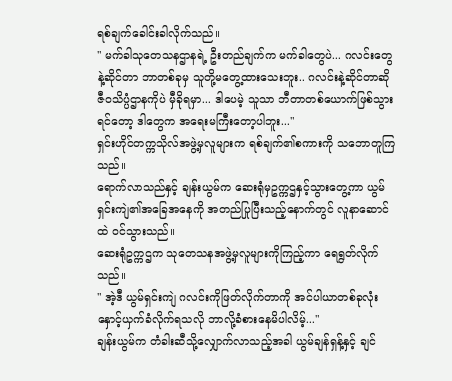ရစ်ချက်ခေါင်းခါလိုက်သည်။
" မက်ခါသုတေသနဌာနရဲ့ ဦးတည်ချက်က မက်ခါတွေပဲ... ဂလင်းတွေနဲ့ဆိုင်တာ ဘာတစ်ခုမှ သူတို့မတွေ့ထားသေးဘူး.. ဂလင်းနဲ့ဆိုင်တာဆို ဇီဝသိပ္ပံဌာနကိုပဲ မှီခိုရမှာ... ဒါပေမဲ့ သူသာ ဘီတာတစ်ယောက်ဖြစ်သွားရင်တော့ ဒါတွေက အရေးမကြီးတော့ပါဘူး..."
ရှင်းဟိုင်တက္ကသိုလ်အဖွဲ့မှလူများက ရစ်ချက်၏စကားကို သဘောတူကြသည်။
ရောက်လာသည်နှင့် ချန်းယွမ်က ဆေးရုံမှဥက္ကဌနှင့်သွားတွေ့ကာ ယွမ်ရှင်းကျဲ၏အခြေအနေကို အတည်ပြုပြီးသည့်နောက်တွင် လူနာဆောင်ထဲ ဝင်သွားသည်။
ဆေးရုံဥက္ကဌက သုတေသနအဖွဲ့မှလူများကိုကြည့်ကာ ရေရွတ်လိုက်သည်။
" အဲ့ဒီ ယွမ်ရှင်းကျဲ ဂလင်းကိုဖြတ်လိုက်တာကို အင်ပါယာတစ်ခုလုံး နှောင့်ယှက်ခံလိုက်ရသလို ဘာလို့ခံစားနေမိပါလိမ့်..."
ချန်းယွမ်က တံခါးဆီသို့လျှောက်လာသည့်အခါ ယွမ်ချန်ရှန့်နှင့် ချင်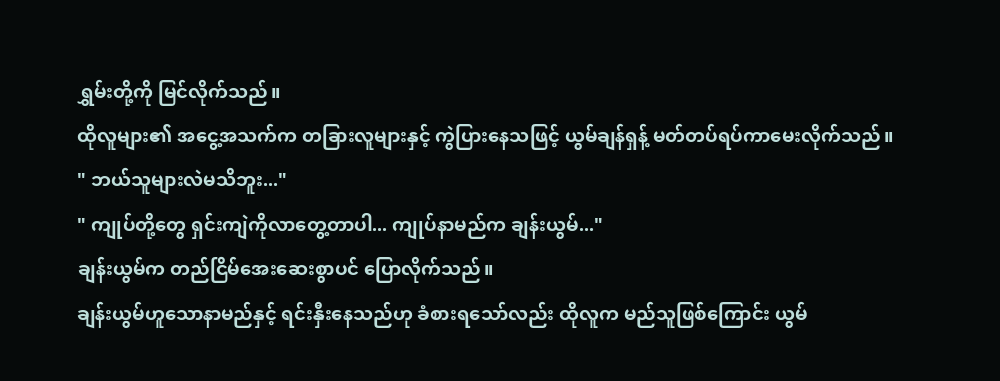ရွှမ်းတို့ကို မြင်လိုက်သည်။
ထိုလူများ၏ အငွေ့အသက်က တခြားလူများနှင့် ကွဲပြားနေသဖြင့် ယွမ်ချန်ရှန့် မတ်တပ်ရပ်ကာမေးလိုက်သည်။
" ဘယ်သူများလဲမသိဘူး..."
" ကျုပ်တို့တွေ ရှင်းကျဲကိုလာတွေ့တာပါ... ကျုပ်နာမည်က ချန်းယွမ်..."
ချန်းယွမ်က တည်ငြိမ်အေးဆေးစွာပင် ပြောလိုက်သည်။
ချန်းယွမ်ဟူသောနာမည်နှင့် ရင်းနှီးနေသည်ဟု ခံစားရသော်လည်း ထိုလူက မည်သူဖြစ်ကြောင်း ယွမ်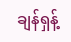ချန်ရှန့်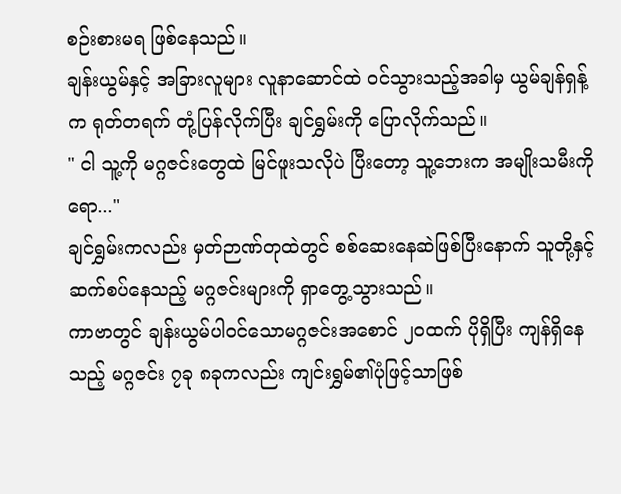စဉ်းစားမရ ဖြစ်နေသည်။
ချန်းယွမ်နှင့် အခြားလူများ လူနာဆောင်ထဲ ဝင်သွားသည့်အခါမှ ယွမ်ချန်ရှန့်က ရုတ်တရက် တုံ့ပြန်လိုက်ပြီး ချင်ရွှမ်းကို ပြောလိုက်သည်။
" ငါ သူ့ကို မဂ္ဂဇင်းတွေထဲ မြင်ဖူးသလိုပဲ ပြီးတော့ သူ့ဘေးက အမျိုးသမီးကိုရော..."
ချင်ရွှမ်းကလည်း မှတ်ဉာဏ်တုထဲတွင် စစ်ဆေးနေဆဲဖြစ်ပြီးနောက် သူတို့နှင့် ဆက်စပ်နေသည့် မဂ္ဂဇင်းများကို ရှာတွေ့သွားသည်။
ကာဗာတွင် ချန်းယွမ်ပါဝင်သောမဂ္ဂဇင်းအစောင် ၂၀ထက် ပိုရှိပြီး ကျန်ရှိနေသည့် မဂ္ဂဇင်း ၇ခု ၈ခုကလည်း ကျင်းရွှမ်၏ပုံဖြင့်သာဖြစ်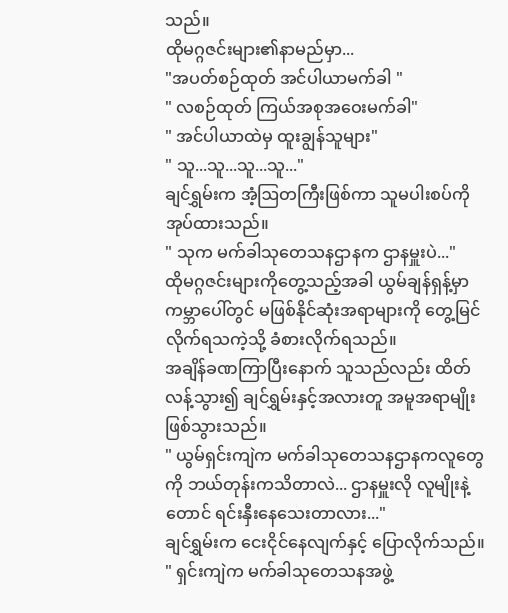သည်။
ထိုမဂ္ဂဇင်းများ၏နာမည်မှာ...
"အပတ်စဉ်ထုတ် အင်ပါယာမက်ခါ "
" လစဉ်ထုတ် ကြယ်အစုအဝေးမက်ခါ"
" အင်ပါယာထဲမှ ထူးချွန်သူများ"
" သူ...သူ...သူ...သူ..."
ချင်ရွှမ်းက အံ့ဩတကြီးဖြစ်ကာ သူမပါးစပ်ကိုအုပ်ထားသည်။
" သုက မက်ခါသုတေသနဌာနက ဌာနမှူးပဲ..."
ထိုမဂ္ဂဇင်းများကိုတွေ့သည့်အခါ ယွမ်ချန်ရှန့်မှာ ကမ္ဘာပေါ်တွင် မဖြစ်နိုင်ဆုံးအရာများကို တွေ့မြင်လိုက်ရသကဲ့သို့ ခံစားလိုက်ရသည်။
အချိန်ခဏကြာပြီးနောက် သူသည်လည်း ထိတ်လန့်သွား၍ ချင်ရွှမ်းနှင့်အလားတူ အမူအရာမျိုးဖြစ်သွားသည်။
" ယွမ်ရှင်းကျဲက မက်ခါသုတေသနဌာနကလူတွေကို ဘယ်တုန်းကသိတာလဲ... ဌာနမှူးလို လူမျိုးနဲ့တောင် ရင်းနှီးနေသေးတာလား..."
ချင်ရွှမ်းက ငေးငိုင်နေလျက်နှင့် ပြောလိုက်သည်။
" ရှင်းကျဲက မက်ခါသုတေသနအဖွဲ့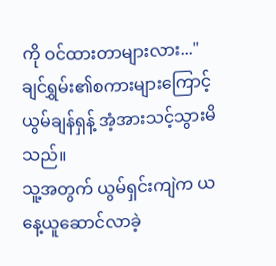ကို ဝင်ထားတာများလား..."
ချင်ရွှမ်း၏စကားများကြောင့် ယွမ်ချန်ရှန့် အံ့အားသင့်သွားမိသည်။
သူ့အတွက် ယွမ်ရှင်းကျဲက ယနေ့ယူဆောင်လာခဲ့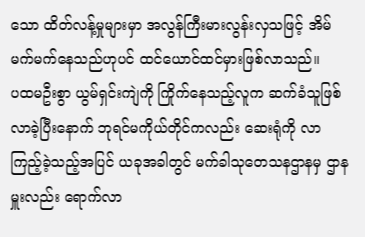သော ထိတ်လန့်မှုများမှာ အလွန်ကြီးမားလွန်းလှသဖြင့် အိမ်မက်မက်နေသည်ဟုပင် ထင်ယောင်ထင်မှားဖြစ်လာသည်။
ပထမဦးစွာ ယွမ်ရှင်းကျဲကို ကြိုက်နေသည့်လူက ဆက်ခံသူဖြစ်လာခဲ့ပြီးနောက် ဘုရင်မကိုယ်တိုင်ကလည်း ဆေးရုံကို လာကြည့်ခဲ့သည့်အပြင် ယခုအခါတွင် မက်ခါသုတေသနဌာနမှ ဌာနမှူးလည်း ရောက်လာ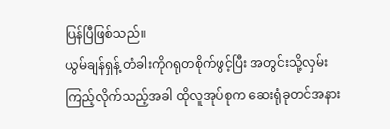ပြန်ပြီဖြစ်သည်။
ယွမ်ချန်ရှန့် တံခါးကိုဂရုတစိုက်ဖွင့်ပြီး အတွင်းသို့လှမ်းကြည့်လိုက်သည့်အခါ ထိုလူအုပ်စုက ဆေးရုံခုတင်အနား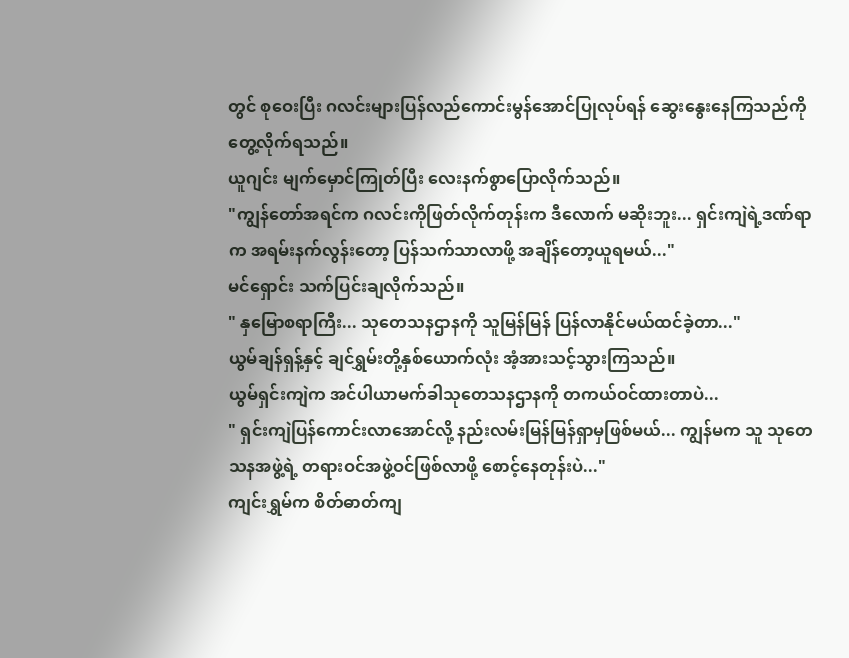တွင် စုဝေးပြီး ဂလင်းများပြန်လည်ကောင်းမွန်အောင်ပြုလုပ်ရန် ဆွေးနွေးနေကြသည်ကို တွေ့လိုက်ရသည်။
ယူဂျင်း မျက်မှောင်ကြုတ်ပြီး လေးနက်စွာပြောလိုက်သည်။
"ကျွန်တော်အရင်က ဂလင်းကိုဖြတ်လိုက်တုန်းက ဒီလောက် မဆိုးဘူး... ရှင်းကျဲရဲ့ဒဏ်ရာက အရမ်းနက်လွန်းတော့ ပြန်သက်သာလာဖို့ အချိန်တော့ယူရမယ်..."
မင်ရှောင်း သက်ပြင်းချလိုက်သည်။
" နှမြောစရာကြီး... သုတေသနဌာနကို သူမြန်မြန် ပြန်လာနိုင်မယ်ထင်ခဲ့တာ..."
ယွမ်ချန်ရှန့်နှင့် ချင်ရွှမ်းတို့နှစ်ယောက်လုံး အံ့အားသင့်သွားကြသည်။
ယွမ်ရှင်းကျဲက အင်ပါယာမက်ခါသုတေသနဌာနကို တကယ်ဝင်ထားတာပဲ...
" ရှင်းကျဲပြန်ကောင်းလာအောင်လို့ နည်းလမ်းမြန်မြန်ရှာမှဖြစ်မယ်... ကျွန်မက သူ သုတေသနအဖွဲ့ရဲ့ တရားဝင်အဖွဲ့ဝင်ဖြစ်လာဖို့ စောင့်နေတုန်းပဲ..."
ကျင်းရွှမ်က စိတ်ဓာတ်ကျ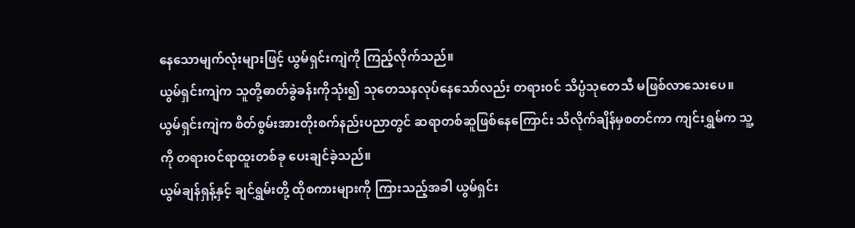နေသောမျက်လုံးများဖြင့် ယွမ်ရှင်းကျဲကို ကြည့်လိုက်သည်။
ယွမ်ရှင်းကျဲက သူတို့ဓာတ်ခွဲခန်းကိုသုံး၍ သုတေသနလုပ်နေသော်လည်း တရားဝင် သိပ္ပံသုတေသီ မဖြစ်လာသေးပေ။ ယွမ်ရှင်းကျဲက စိတ်စွမ်းအားတိုးစက်နည်းပညာတွင် ဆရာတစ်ဆူဖြစ်နေကြောင်း သိလိုက်ချိန်မှစတင်ကာ ကျင်းရွှမ်က သူ့ကို တရားဝင်ရာထူးတစ်ခု ပေးချင်ခဲ့သည်။
ယွမ်ချန်ရှန့်နှင့် ချင်ရွှမ်းတို့ ထိုစကားများကို ကြားသည့်အခါ ယွမ်ရှင်း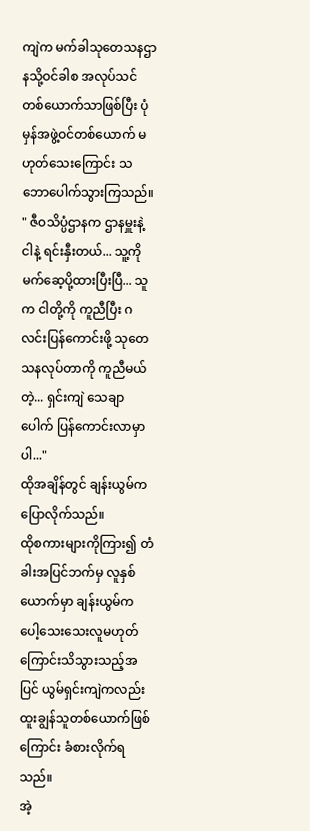ကျဲက မက်ခါသုတေသနဌာနသို့ဝင်ခါစ အလုပ်သင်တစ်ယောက်သာဖြစ်ပြီး ပုံမှန်အဖွဲ့ဝင်တစ်ယောက် မဟုတ်သေးကြောင်း သဘောပေါက်သွားကြသည်။
" ဇီဝသိပ္ပံဌာနက ဌာနမှူးနဲ့ ငါနဲ့ ရင်းနှီးတယ်... သူ့ကို မက်ဆေ့ပို့ထားပြီးပြီ... သူက ငါတို့ကို ကူညီပြီး ဂလင်းပြန်ကောင်းဖို့ သုတေသနလုပ်တာကို ကူညီမယ်တဲ့... ရှင်းကျဲ သေချာပေါက် ပြန်ကောင်းလာမှာပါ..."
ထိုအချိန်တွင် ချန်းယွမ်က ပြောလိုက်သည်။
ထိုစကားများကိုကြား၍ တံခါးအပြင်ဘက်မှ လူနှစ်ယောက်မှာ ချန်းယွမ်က ပေါ့သေးသေးလူမဟုတ်ကြောင်းသိသွားသည့်အပြင် ယွမ်ရှင်းကျဲကလည်း ထူးချွန်သူတစ်ယောက်ဖြစ်ကြောင်း ခံစားလိုက်ရသည်။
အဲ့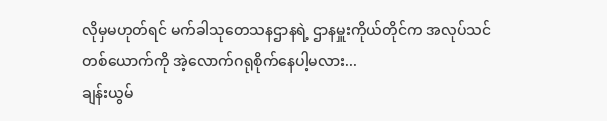လိုမှမဟုတ်ရင် မက်ခါသုတေသနဌာနရဲ့ ဌာနမှူးကိုယ်တိုင်က အလုပ်သင်တစ်ယောက်ကို အဲ့လောက်ဂရုစိုက်နေပါ့မလား...
ချန်းယွမ်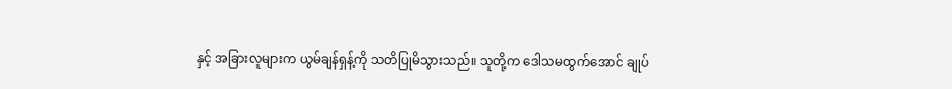နှင့် အခြားလူများက ယွမ်ချန်ရှန့်ကို သတိပြုမိသွားသည်။ သူတို့က ဒေါသမထွက်အောင် ချုပ်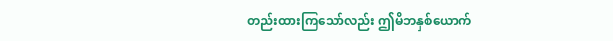တည်းထားကြသော်လည်း ဤမိဘနှစ်ယောက်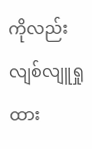ကိုလည်း လျစ်လျူရှုထား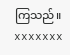ကြသည်။
xxxxxxx